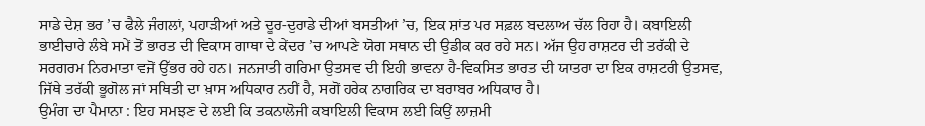ਸਾਡੇ ਦੇਸ਼ ਭਰ ’ਚ ਫੈਲੇ ਜੰਗਲਾਂ, ਪਹਾੜੀਆਂ ਅਤੇ ਦੂਰ-ਦੁਰਾਡੇ ਦੀਆਂ ਬਸਤੀਆਂ ’ਚ, ਇਕ ਸ਼ਾਂਤ ਪਰ ਸਫ਼ਲ ਬਦਲਾਅ ਚੱਲ ਰਿਹਾ ਹੈ। ਕਬਾਇਲੀ ਭਾਈਚਾਰੇ ਲੰਬੇ ਸਮੇਂ ਤੋਂ ਭਾਰਤ ਦੀ ਵਿਕਾਸ ਗਾਥਾ ਦੇ ਕੇਂਦਰ ’ਚ ਆਪਣੇ ਯੋਗ ਸਥਾਨ ਦੀ ਉਡੀਕ ਕਰ ਰਹੇ ਸਨ। ਅੱਜ ਉਹ ਰਾਸ਼ਟਰ ਦੀ ਤਰੱਕੀ ਦੇ ਸਰਗਰਮ ਨਿਰਮਾਤਾ ਵਜੋਂ ਉੱਭਰ ਰਹੇ ਹਨ। ਜਨਜਾਤੀ ਗਰਿਮਾ ਉਤਸਵ ਦੀ ਇਹੀ ਭਾਵਨਾ ਹੈ-ਵਿਕਸਿਤ ਭਾਰਤ ਦੀ ਯਾਤਰਾ ਦਾ ਇਕ ਰਾਸ਼ਟਰੀ ਉਤਸਵ, ਜਿੱਥੇ ਤਰੱਕੀ ਭੂਗੋਲ ਜਾਂ ਸਥਿਤੀ ਦਾ ਖ਼ਾਸ ਅਧਿਕਾਰ ਨਹੀਂ ਹੈ, ਸਗੋਂ ਹਰੇਕ ਨਾਗਰਿਕ ਦਾ ਬਰਾਬਰ ਅਧਿਕਾਰ ਹੈ।
ਉਮੰਗ ਦਾ ਪੈਮਾਨਾ : ਇਹ ਸਮਝਣ ਦੇ ਲਈ ਕਿ ਤਕਨਾਲੋਜੀ ਕਬਾਇਲੀ ਵਿਕਾਸ ਲਈ ਕਿਉਂ ਲਾਜ਼ਮੀ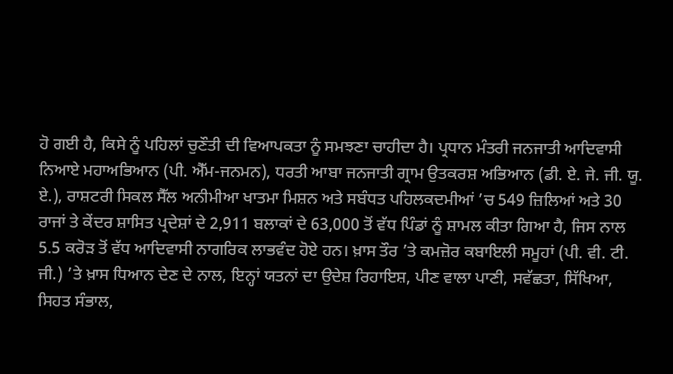ਹੋ ਗਈ ਹੈ, ਕਿਸੇ ਨੂੰ ਪਹਿਲਾਂ ਚੁਣੌਤੀ ਦੀ ਵਿਆਪਕਤਾ ਨੂੰ ਸਮਝਣਾ ਚਾਹੀਦਾ ਹੈ। ਪ੍ਰਧਾਨ ਮੰਤਰੀ ਜਨਜਾਤੀ ਆਦਿਵਾਸੀ ਨਿਆਏ ਮਹਾਅਭਿਆਨ (ਪੀ. ਐੱਮ-ਜਨਮਨ), ਧਰਤੀ ਆਬਾ ਜਨਜਾਤੀ ਗ੍ਰਾਮ ਉਤਕਰਸ਼ ਅਭਿਆਨ (ਡੀ. ਏ. ਜੇ. ਜੀ. ਯੂ. ਏ.), ਰਾਸ਼ਟਰੀ ਸਿਕਲ ਸੈੱਲ ਅਨੀਮੀਆ ਖਾਤਮਾ ਮਿਸ਼ਨ ਅਤੇ ਸਬੰਧਤ ਪਹਿਲਕਦਮੀਆਂ ’ਚ 549 ਜ਼ਿਲਿਆਂ ਅਤੇ 30 ਰਾਜਾਂ ਤੇ ਕੇਂਦਰ ਸ਼ਾਸਿਤ ਪ੍ਰਦੇਸ਼ਾਂ ਦੇ 2,911 ਬਲਾਕਾਂ ਦੇ 63,000 ਤੋਂ ਵੱਧ ਪਿੰਡਾਂ ਨੂੰ ਸ਼ਾਮਲ ਕੀਤਾ ਗਿਆ ਹੈ, ਜਿਸ ਨਾਲ 5.5 ਕਰੋੜ ਤੋਂ ਵੱਧ ਆਦਿਵਾਸੀ ਨਾਗਰਿਕ ਲਾਭਵੰਦ ਹੋਏ ਹਨ। ਖ਼ਾਸ ਤੌਰ ’ਤੇ ਕਮਜ਼ੋਰ ਕਬਾਇਲੀ ਸਮੂਹਾਂ (ਪੀ. ਵੀ. ਟੀ. ਜੀ.) ’ਤੇ ਖ਼ਾਸ ਧਿਆਨ ਦੇਣ ਦੇ ਨਾਲ, ਇਨ੍ਹਾਂ ਯਤਨਾਂ ਦਾ ਉਦੇਸ਼ ਰਿਹਾਇਸ਼, ਪੀਣ ਵਾਲਾ ਪਾਣੀ, ਸਵੱਛਤਾ, ਸਿੱਖਿਆ, ਸਿਹਤ ਸੰਭਾਲ,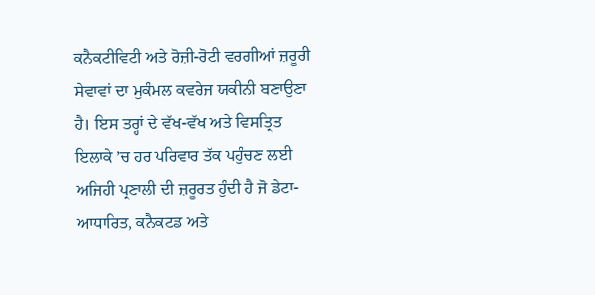ਕਨੈਕਟੀਵਿਟੀ ਅਤੇ ਰੋਜ਼ੀ-ਰੋਟੀ ਵਰਗੀਆਂ ਜ਼ਰੂਰੀ ਸੇਵਾਵਾਂ ਦਾ ਮੁਕੰਮਲ ਕਵਰੇਜ ਯਕੀਨੀ ਬਣਾਉਣਾ ਹੈ। ਇਸ ਤਰ੍ਹਾਂ ਦੇ ਵੱਖ-ਵੱਖ ਅਤੇ ਵਿਸਤ੍ਰਿਤ ਇਲਾਕੇ ’ਚ ਹਰ ਪਰਿਵਾਰ ਤੱਕ ਪਹੁੰਚਣ ਲਈ ਅਜਿਹੀ ਪ੍ਰਣਾਲੀ ਦੀ ਜ਼ਰੂਰਤ ਹੁੰਦੀ ਹੈ ਜੋ ਡੇਟਾ-ਆਧਾਰਿਤ, ਕਨੈਕਟਡ ਅਤੇ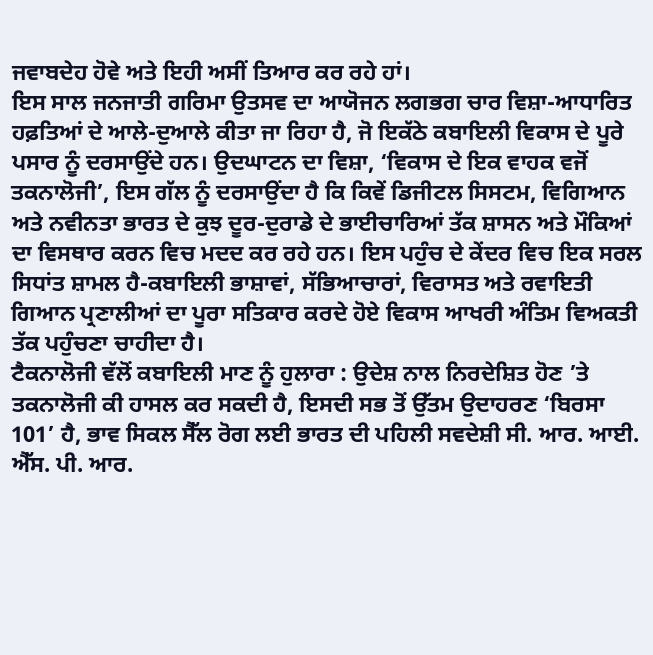ਜਵਾਬਦੇਹ ਹੋਵੇ ਅਤੇ ਇਹੀ ਅਸੀਂ ਤਿਆਰ ਕਰ ਰਹੇ ਹਾਂ।
ਇਸ ਸਾਲ ਜਨਜਾਤੀ ਗਰਿਮਾ ਉਤਸਵ ਦਾ ਆਯੋਜਨ ਲਗਭਗ ਚਾਰ ਵਿਸ਼ਾ-ਆਧਾਰਿਤ ਹਫ਼ਤਿਆਂ ਦੇ ਆਲੇ-ਦੁਆਲੇ ਕੀਤਾ ਜਾ ਰਿਹਾ ਹੈ, ਜੋ ਇਕੱਠੇ ਕਬਾਇਲੀ ਵਿਕਾਸ ਦੇ ਪੂਰੇ ਪਸਾਰ ਨੂੰ ਦਰਸਾਉਂਦੇ ਹਨ। ਉਦਘਾਟਨ ਦਾ ਵਿਸ਼ਾ, ‘ਵਿਕਾਸ ਦੇ ਇਕ ਵਾਹਕ ਵਜੋਂ ਤਕਨਾਲੋਜੀ’, ਇਸ ਗੱਲ ਨੂੰ ਦਰਸਾਉਂਦਾ ਹੈ ਕਿ ਕਿਵੇਂ ਡਿਜੀਟਲ ਸਿਸਟਮ, ਵਿਗਿਆਨ ਅਤੇ ਨਵੀਨਤਾ ਭਾਰਤ ਦੇ ਕੁਝ ਦੂਰ-ਦੁਰਾਡੇ ਦੇ ਭਾਈਚਾਰਿਆਂ ਤੱਕ ਸ਼ਾਸਨ ਅਤੇ ਮੌਕਿਆਂ ਦਾ ਵਿਸਥਾਰ ਕਰਨ ਵਿਚ ਮਦਦ ਕਰ ਰਹੇ ਹਨ। ਇਸ ਪਹੁੰਚ ਦੇ ਕੇਂਦਰ ਵਿਚ ਇਕ ਸਰਲ ਸਿਧਾਂਤ ਸ਼ਾਮਲ ਹੈ-ਕਬਾਇਲੀ ਭਾਸ਼ਾਵਾਂ, ਸੱਭਿਆਚਾਰਾਂ, ਵਿਰਾਸਤ ਅਤੇ ਰਵਾਇਤੀ ਗਿਆਨ ਪ੍ਰਣਾਲੀਆਂ ਦਾ ਪੂਰਾ ਸਤਿਕਾਰ ਕਰਦੇ ਹੋਏ ਵਿਕਾਸ ਆਖਰੀ ਅੰਤਿਮ ਵਿਅਕਤੀ ਤੱਕ ਪਹੁੰਚਣਾ ਚਾਹੀਦਾ ਹੈ।
ਟੈਕਨਾਲੋਜੀ ਵੱਲੋਂ ਕਬਾਇਲੀ ਮਾਣ ਨੂੰ ਹੁਲਾਰਾ : ਉਦੇਸ਼ ਨਾਲ ਨਿਰਦੇਸ਼ਿਤ ਹੋਣ ’ਤੇ ਤਕਨਾਲੋਜੀ ਕੀ ਹਾਸਲ ਕਰ ਸਕਦੀ ਹੈ, ਇਸਦੀ ਸਭ ਤੋਂ ਉੱਤਮ ਉਦਾਹਰਣ ‘ਬਿਰਸਾ 101’ ਹੈ, ਭਾਵ ਸਿਕਲ ਸੈੱਲ ਰੋਗ ਲਈ ਭਾਰਤ ਦੀ ਪਹਿਲੀ ਸਵਦੇਸ਼ੀ ਸੀ. ਆਰ. ਆਈ. ਐੱਸ. ਪੀ. ਆਰ.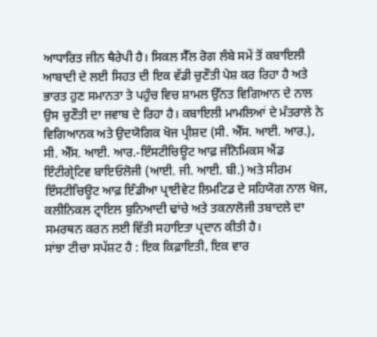ਆਧਾਰਿਤ ਜੀਨ ਥੈਰੇਪੀ ਹੈ। ਸਿਕਲ ਸੈੱਲ ਰੋਗ ਲੰਬੇ ਸਮੇਂ ਤੋਂ ਕਬਾਇਲੀ ਆਬਾਦੀ ਦੇ ਲਈ ਸਿਹਤ ਦੀ ਇਕ ਵੱਡੀ ਚੁਣੌਤੀ ਪੇਸ਼ ਕਰ ਰਿਹਾ ਹੈ ਅਤੇ ਭਾਰਤ ਹੁਣ ਸਮਾਨਤਾ ਤੇ ਪਹੁੰਚ ਵਿਚ ਸ਼ਾਮਲ ਉੱਨਤ ਵਿਗਿਆਨ ਦੇ ਨਾਲ ਉਸ ਚੁਣੌਤੀ ਦਾ ਜਵਾਬ ਦੇ ਰਿਹਾ ਹੈ। ਕਬਾਇਲੀ ਮਾਮਲਿਆਂ ਦੇ ਮੰਤਰਾਲੇ ਨੇ ਵਿਗਿਆਨਕ ਅਤੇ ਉਦਯੋਗਿਕ ਖੋਜ ਪ੍ਰੀਸ਼ਦ (ਸੀ. ਐੱਸ. ਆਈ. ਆਰ.), ਸੀ. ਐੱਸ. ਆਈ. ਆਰ.-ਇੰਸਟੀਚਿਊਟ ਆਫ਼ ਜੀਨੋਮਿਕਸ ਐਂਡ ਇੰਟੀਗ੍ਰੇਟਿਵ ਬਾਇਓਲੋਜੀ (ਆਈ. ਜੀ. ਆਈ. ਬੀ.) ਅਤੇ ਸੀਰਮ ਇੰਸਟੀਚਿਊਟ ਆਫ਼ ਇੰਡੀਆ ਪ੍ਰਾਈਵੇਟ ਲਿਮਟਿਡ ਦੇ ਸਹਿਯੋਗ ਨਾਲ ਖੋਜ, ਕਲੀਨਿਕਲ ਟ੍ਰਾਇਲ ਬੁਨਿਆਦੀ ਢਾਂਚੇ ਅਤੇ ਤਕਨਾਲੋਜੀ ਤਬਾਦਲੇ ਦਾ ਸਮਰਥਨ ਕਰਨ ਲਈ ਵਿੱਤੀ ਸਹਾਇਤਾ ਪ੍ਰਦਾਨ ਕੀਤੀ ਹੈ।
ਸਾਂਝਾ ਟੀਚਾ ਸਪੱਸ਼ਟ ਹੈ : ਇਕ ਕਿਫ਼ਾਇਤੀ, ਇਕ ਵਾਰ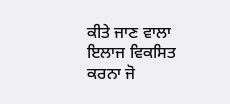ਕੀਤੇ ਜਾਣ ਵਾਲਾ ਇਲਾਜ ਵਿਕਸਿਤ ਕਰਨਾ ਜੋ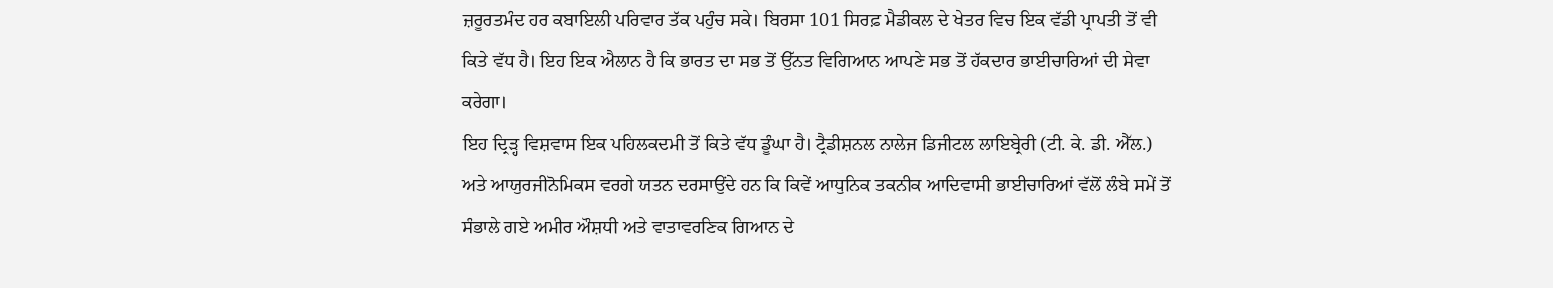ਜ਼ਰੂਰਤਮੰਦ ਹਰ ਕਬਾਇਲੀ ਪਰਿਵਾਰ ਤੱਕ ਪਹੁੰਚ ਸਕੇ। ਬਿਰਸਾ 101 ਸਿਰਫ਼ ਮੈਡੀਕਲ ਦੇ ਖੇਤਰ ਵਿਚ ਇਕ ਵੱਡੀ ਪ੍ਰਾਪਤੀ ਤੋਂ ਵੀ ਕਿਤੇ ਵੱਧ ਹੈ। ਇਹ ਇਕ ਐਲਾਨ ਹੈ ਕਿ ਭਾਰਤ ਦਾ ਸਭ ਤੋਂ ਉੱਨਤ ਵਿਗਿਆਨ ਆਪਣੇ ਸਭ ਤੋਂ ਹੱਕਦਾਰ ਭਾਈਚਾਰਿਆਂ ਦੀ ਸੇਵਾ ਕਰੇਗਾ।
ਇਹ ਦ੍ਰਿੜ੍ਹ ਵਿਸ਼ਵਾਸ ਇਕ ਪਹਿਲਕਦਮੀ ਤੋਂ ਕਿਤੇ ਵੱਧ ਡੂੰਘਾ ਹੈ। ਟ੍ਰੈਡੀਸ਼ਨਲ ਨਾਲੇਜ ਡਿਜੀਟਲ ਲਾਇਬ੍ਰੇਰੀ (ਟੀ. ਕੇ. ਡੀ. ਐੱਲ.) ਅਤੇ ਆਯੁਰਜੀਨੋਮਿਕਸ ਵਰਗੇ ਯਤਨ ਦਰਸਾਉਂਦੇ ਹਨ ਕਿ ਕਿਵੇਂ ਆਧੁਨਿਕ ਤਕਨੀਕ ਆਦਿਵਾਸੀ ਭਾਈਚਾਰਿਆਂ ਵੱਲੋਂ ਲੰਬੇ ਸਮੇਂ ਤੋਂ ਸੰਭਾਲੇ ਗਏ ਅਮੀਰ ਔਸ਼ਧੀ ਅਤੇ ਵਾਤਾਵਰਣਿਕ ਗਿਆਨ ਦੇ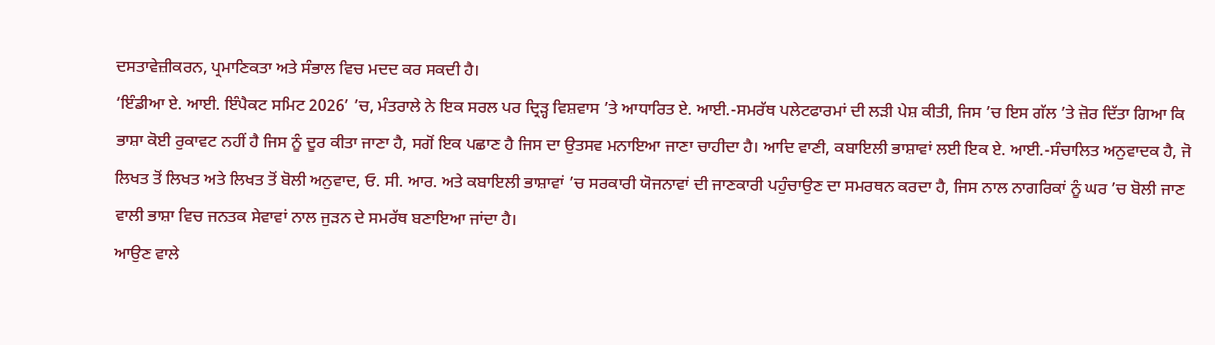ਦਸਤਾਵੇਜ਼ੀਕਰਨ, ਪ੍ਰਮਾਣਿਕਤਾ ਅਤੇ ਸੰਭਾਲ ਵਿਚ ਮਦਦ ਕਰ ਸਕਦੀ ਹੈ।
‘ਇੰਡੀਆ ਏ. ਆਈ. ਇੰਪੈਕਟ ਸਮਿਟ 2026’ ’ਚ, ਮੰਤਰਾਲੇ ਨੇ ਇਕ ਸਰਲ ਪਰ ਦ੍ਰਿੜ੍ਹ ਵਿਸ਼ਵਾਸ ’ਤੇ ਆਧਾਰਿਤ ਏ. ਆਈ.-ਸਮਰੱਥ ਪਲੇਟਫਾਰਮਾਂ ਦੀ ਲੜੀ ਪੇਸ਼ ਕੀਤੀ, ਜਿਸ ’ਚ ਇਸ ਗੱਲ ’ਤੇ ਜ਼ੋਰ ਦਿੱਤਾ ਗਿਆ ਕਿ ਭਾਸ਼ਾ ਕੋਈ ਰੁਕਾਵਟ ਨਹੀਂ ਹੈ ਜਿਸ ਨੂੰ ਦੂਰ ਕੀਤਾ ਜਾਣਾ ਹੈ, ਸਗੋਂ ਇਕ ਪਛਾਣ ਹੈ ਜਿਸ ਦਾ ਉਤਸਵ ਮਨਾਇਆ ਜਾਣਾ ਚਾਹੀਦਾ ਹੈ। ਆਦਿ ਵਾਣੀ, ਕਬਾਇਲੀ ਭਾਸ਼ਾਵਾਂ ਲਈ ਇਕ ਏ. ਆਈ.-ਸੰਚਾਲਿਤ ਅਨੁਵਾਦਕ ਹੈ, ਜੋ ਲਿਖਤ ਤੋਂ ਲਿਖਤ ਅਤੇ ਲਿਖਤ ਤੋਂ ਬੋਲੀ ਅਨੁਵਾਦ, ਓ. ਸੀ. ਆਰ. ਅਤੇ ਕਬਾਇਲੀ ਭਾਸ਼ਾਵਾਂ ’ਚ ਸਰਕਾਰੀ ਯੋਜਨਾਵਾਂ ਦੀ ਜਾਣਕਾਰੀ ਪਹੁੰਚਾਉਣ ਦਾ ਸਮਰਥਨ ਕਰਦਾ ਹੈ, ਜਿਸ ਨਾਲ ਨਾਗਰਿਕਾਂ ਨੂੰ ਘਰ ’ਚ ਬੋਲੀ ਜਾਣ ਵਾਲੀ ਭਾਸ਼ਾ ਵਿਚ ਜਨਤਕ ਸੇਵਾਵਾਂ ਨਾਲ ਜੁੜਨ ਦੇ ਸਮਰੱਥ ਬਣਾਇਆ ਜਾਂਦਾ ਹੈ।
ਆਉਣ ਵਾਲੇ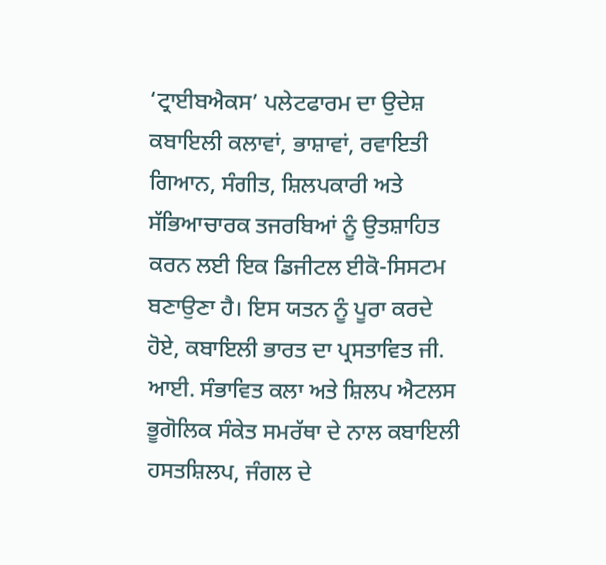‘ਟ੍ਰਾਈਬਐਕਸ’ ਪਲੇਟਫਾਰਮ ਦਾ ਉਦੇਸ਼ ਕਬਾਇਲੀ ਕਲਾਵਾਂ, ਭਾਸ਼ਾਵਾਂ, ਰਵਾਇਤੀ ਗਿਆਨ, ਸੰਗੀਤ, ਸ਼ਿਲਪਕਾਰੀ ਅਤੇ ਸੱਭਿਆਚਾਰਕ ਤਜਰਬਿਆਂ ਨੂੰ ਉਤਸ਼ਾਹਿਤ ਕਰਨ ਲਈ ਇਕ ਡਿਜੀਟਲ ਈਕੋ-ਸਿਸਟਮ ਬਣਾਉਣਾ ਹੈ। ਇਸ ਯਤਨ ਨੂੰ ਪੂਰਾ ਕਰਦੇ ਹੋਏ, ਕਬਾਇਲੀ ਭਾਰਤ ਦਾ ਪ੍ਰਸਤਾਵਿਤ ਜੀ. ਆਈ. ਸੰਭਾਵਿਤ ਕਲਾ ਅਤੇ ਸ਼ਿਲਪ ਐਟਲਸ ਭੂਗੋਲਿਕ ਸੰਕੇਤ ਸਮਰੱਥਾ ਦੇ ਨਾਲ ਕਬਾਇਲੀ ਹਸਤਸ਼ਿਲਪ, ਜੰਗਲ ਦੇ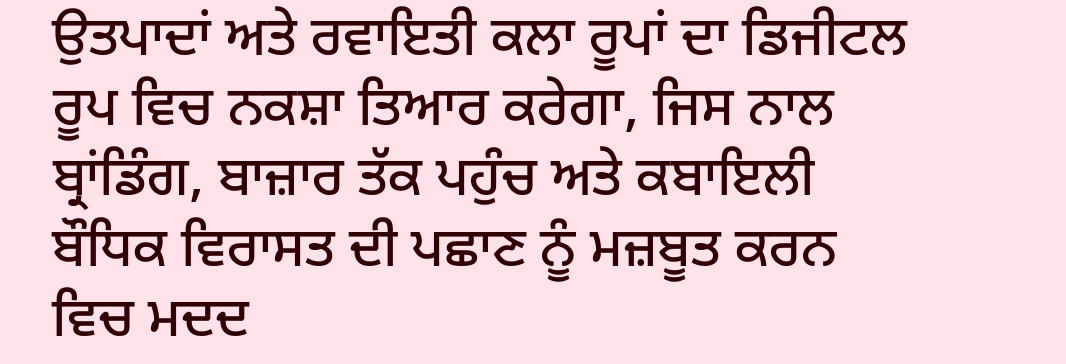ਉਤਪਾਦਾਂ ਅਤੇ ਰਵਾਇਤੀ ਕਲਾ ਰੂਪਾਂ ਦਾ ਡਿਜੀਟਲ ਰੂਪ ਵਿਚ ਨਕਸ਼ਾ ਤਿਆਰ ਕਰੇਗਾ, ਜਿਸ ਨਾਲ ਬ੍ਰਾਂਡਿੰਗ, ਬਾਜ਼ਾਰ ਤੱਕ ਪਹੁੰਚ ਅਤੇ ਕਬਾਇਲੀ ਬੌਧਿਕ ਵਿਰਾਸਤ ਦੀ ਪਛਾਣ ਨੂੰ ਮਜ਼ਬੂਤ ਕਰਨ ਵਿਚ ਮਦਦ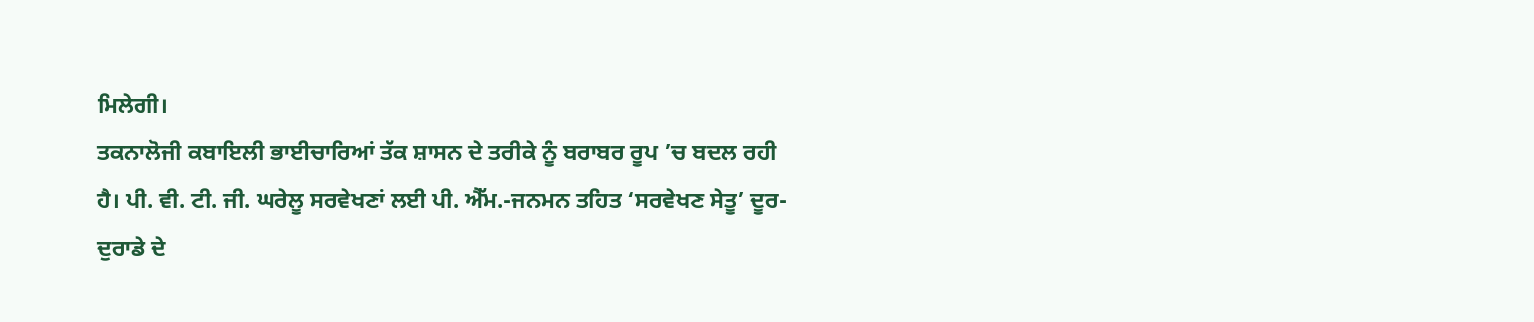ਮਿਲੇਗੀ।
ਤਕਨਾਲੋਜੀ ਕਬਾਇਲੀ ਭਾਈਚਾਰਿਆਂ ਤੱਕ ਸ਼ਾਸਨ ਦੇ ਤਰੀਕੇ ਨੂੰ ਬਰਾਬਰ ਰੂਪ ’ਚ ਬਦਲ ਰਹੀ ਹੈ। ਪੀ. ਵੀ. ਟੀ. ਜੀ. ਘਰੇਲੂ ਸਰਵੇਖਣਾਂ ਲਈ ਪੀ. ਐੱਮ.-ਜਨਮਨ ਤਹਿਤ ‘ਸਰਵੇਖਣ ਸੇਤੂ’ ਦੂਰ-ਦੁਰਾਡੇ ਦੇ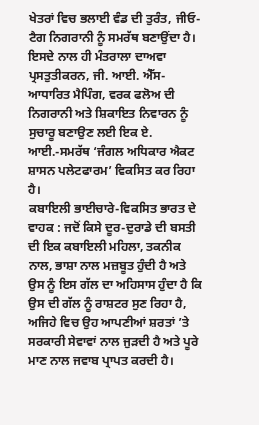ਖੇਤਰਾਂ ਵਿਚ ਭਲਾਈ ਵੰਡ ਦੀ ਤੁਰੰਤ, ਜੀਓ-ਟੈਗ ਨਿਗਰਾਨੀ ਨੂੰ ਸਮਰੱਥ ਬਣਾਉਂਦਾ ਹੈ। ਇਸਦੇ ਨਾਲ ਹੀ ਮੰਤਰਾਲਾ ਦਾਅਵਾ ਪ੍ਰਸਤੁਤੀਕਰਨ, ਜੀ. ਆਈ. ਐੱਸ-ਆਧਾਰਿਤ ਮੈਪਿੰਗ, ਵਰਕ ਫਲੋਅ ਦੀ ਨਿਗਰਾਨੀ ਅਤੇ ਸ਼ਿਕਾਇਤ ਨਿਵਾਰਨ ਨੂੰ ਸੁਚਾਰੂ ਬਣਾਉਣ ਲਈ ਇਕ ਏ. ਆਈ.-ਸਮਰੱਥ ‘ਜੰਗਲ ਅਧਿਕਾਰ ਐਕਟ ਸ਼ਾਸਨ ਪਲੇਟਫਾਰਮ’ ਵਿਕਸਿਤ ਕਰ ਰਿਹਾ ਹੈ।
ਕਬਾਇਲੀ ਭਾਈਚਾਰੇ-ਵਿਕਸਿਤ ਭਾਰਤ ਦੇ ਵਾਹਕ : ਜਦੋਂ ਕਿਸੇ ਦੂਰ-ਦੁਰਾਡੇ ਦੀ ਬਸਤੀ ਦੀ ਇਕ ਕਬਾਇਲੀ ਮਹਿਲਾ, ਤਕਨੀਕ ਨਾਲ, ਭਾਸ਼ਾ ਨਾਲ ਮਜ਼ਬੂਤ ਹੁੰਦੀ ਹੈ ਅਤੇ ਉਸ ਨੂੰ ਇਸ ਗੱਲ ਦਾ ਅਹਿਸਾਸ ਹੁੰਦਾ ਹੈ ਕਿ ਉਸ ਦੀ ਗੱਲ ਨੂੰ ਰਾਸ਼ਟਰ ਸੁਣ ਰਿਹਾ ਹੈ, ਅਜਿਹੇ ਵਿਚ ਉਹ ਆਪਣੀਆਂ ਸ਼ਰਤਾਂ ’ਤੇ ਸਰਕਾਰੀ ਸੇਵਾਵਾਂ ਨਾਲ ਜੁੜਦੀ ਹੈ ਅਤੇ ਪੂਰੇ ਮਾਣ ਨਾਲ ਜਵਾਬ ਪ੍ਰਾਪਤ ਕਰਦੀ ਹੈ।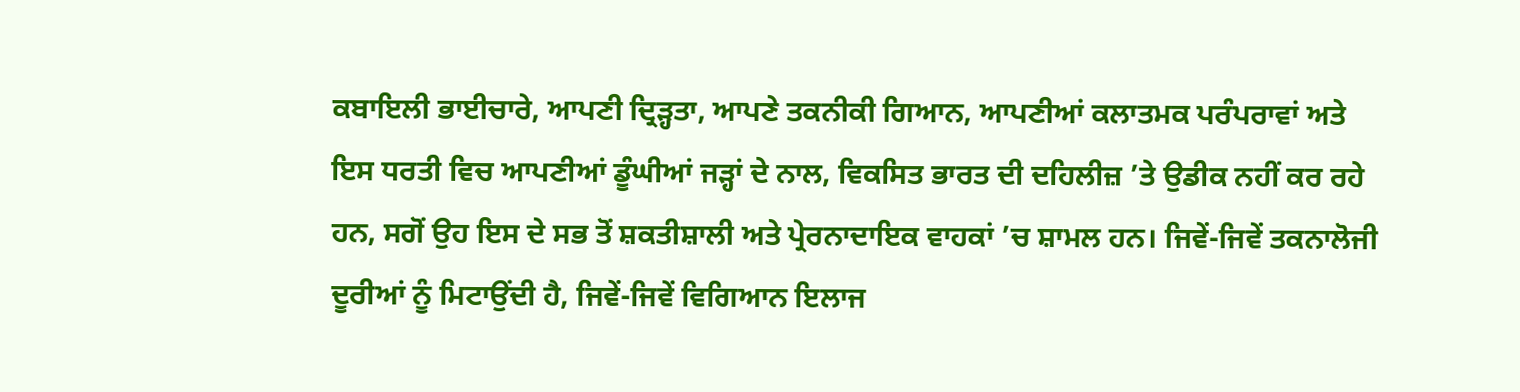ਕਬਾਇਲੀ ਭਾਈਚਾਰੇ, ਆਪਣੀ ਦ੍ਰਿੜ੍ਹਤਾ, ਆਪਣੇ ਤਕਨੀਕੀ ਗਿਆਨ, ਆਪਣੀਆਂ ਕਲਾਤਮਕ ਪਰੰਪਰਾਵਾਂ ਅਤੇ ਇਸ ਧਰਤੀ ਵਿਚ ਆਪਣੀਆਂ ਡੂੰਘੀਆਂ ਜੜ੍ਹਾਂ ਦੇ ਨਾਲ, ਵਿਕਸਿਤ ਭਾਰਤ ਦੀ ਦਹਿਲੀਜ਼ ’ਤੇ ਉਡੀਕ ਨਹੀਂ ਕਰ ਰਹੇ ਹਨ, ਸਗੋਂ ਉਹ ਇਸ ਦੇ ਸਭ ਤੋਂ ਸ਼ਕਤੀਸ਼ਾਲੀ ਅਤੇ ਪ੍ਰੇਰਨਾਦਾਇਕ ਵਾਹਕਾਂ ’ਚ ਸ਼ਾਮਲ ਹਨ। ਜਿਵੇਂ-ਜਿਵੇਂ ਤਕਨਾਲੋਜੀ ਦੂਰੀਆਂ ਨੂੰ ਮਿਟਾਉਂਦੀ ਹੈ, ਜਿਵੇਂ-ਜਿਵੇਂ ਵਿਗਿਆਨ ਇਲਾਜ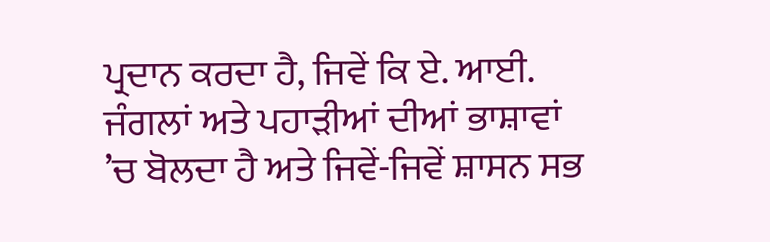ਪ੍ਰਦਾਨ ਕਰਦਾ ਹੈ, ਜਿਵੇਂ ਕਿ ਏ. ਆਈ. ਜੰਗਲਾਂ ਅਤੇ ਪਹਾੜੀਆਂ ਦੀਆਂ ਭਾਸ਼ਾਵਾਂ ’ਚ ਬੋਲਦਾ ਹੈ ਅਤੇ ਜਿਵੇਂ-ਜਿਵੇਂ ਸ਼ਾਸਨ ਸਭ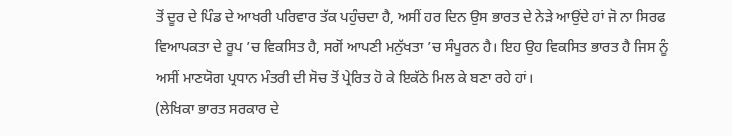ਤੋਂ ਦੂਰ ਦੇ ਪਿੰਡ ਦੇ ਆਖਰੀ ਪਰਿਵਾਰ ਤੱਕ ਪਹੁੰਚਦਾ ਹੈ, ਅਸੀਂ ਹਰ ਦਿਨ ਉਸ ਭਾਰਤ ਦੇ ਨੇੜੇ ਆਉਂਦੇ ਹਾਂ ਜੋ ਨਾ ਸਿਰਫ ਵਿਆਪਕਤਾ ਦੇ ਰੂਪ ’ਚ ਵਿਕਸਿਤ ਹੈ, ਸਗੋਂ ਆਪਣੀ ਮਨੁੱਖਤਾ ’ਚ ਸੰਪੂਰਨ ਹੈ। ਇਹ ਉਹ ਵਿਕਸਿਤ ਭਾਰਤ ਹੈ ਜਿਸ ਨੂੰ ਅਸੀਂ ਮਾਣਯੋਗ ਪ੍ਰਧਾਨ ਮੰਤਰੀ ਦੀ ਸੋਚ ਤੋਂ ਪ੍ਰੇਰਿਤ ਹੋ ਕੇ ਇਕੱਠੇ ਮਿਲ ਕੇ ਬਣਾ ਰਹੇ ਹਾਂ।
(ਲੇਖਿਕਾ ਭਾਰਤ ਸਰਕਾਰ ਦੇ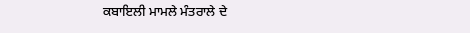ਕਬਾਇਲੀ ਮਾਮਲੇ ਮੰਤਰਾਲੇ ਦੇ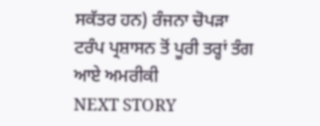ਸਕੱਤਰ ਹਨ) ਰੰਜਨਾ ਚੋਪੜਾ
ਟਰੰਪ ਪ੍ਰਸ਼ਾਸਨ ਤੋਂ ਪੂਰੀ ਤਰ੍ਹਾਂ ਤੰਗ ਆਏ ਅਮਰੀਕੀ
NEXT STORY